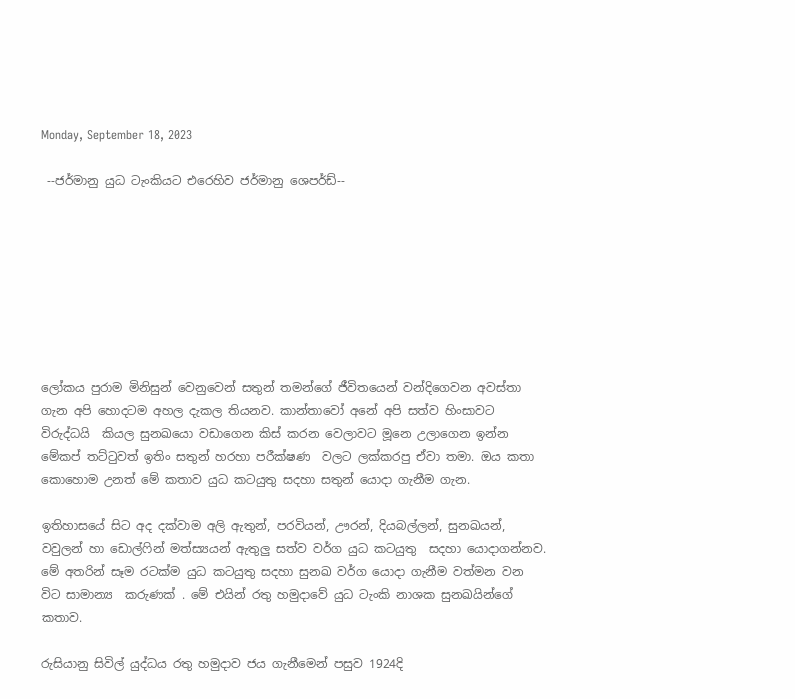Monday, September 18, 2023

 --ජර්මානු යුධ ටැංකියට එරෙහිව ජර්මානු ශෙපර්ඩ්--








ලෝකය පුරාම මිනිසුන් වෙනුවෙන් සතුන් තමන්ගේ ජීවිතයෙන් වන්දිගෙවන අවස්තා ගැන අපි හොදටම අහල දැකල තියනව. කාන්තාවෝ අනේ අපි සත්ව හිංසාවට විරුද්ධයි  කියල සුනඛයො වඩාගෙන කිස් කරන වෙලාවට මූනෙ උලාගෙන ඉන්න මේකප් තට්ටුවත් ඉතිං සතුන් හරහා පරීක්ෂණ  වලට ලක්කරපු ඒවා තමා. ඔය කතා කොහොම උනත් මේ කතාව යුධ කටයුතු සදහා සතුන් යොදා ගැනීම ගැන.

ඉතිහාසයේ සිට අද දක්වාම අලි ඇතුන්, පරවියන්, ඌරන්, දියබල්ලන්, සුනඛයන්, වවුලන් හා ඩොල්ෆින් මත්ස්‍යයන් ඇතුලු සත්ව වර්ග යුධ කටයුතු  සදහා යොදාගන්නව. මේ අතරින් සෑම රටක්ම යුධ කටයුතු සදහා සුනඛ වර්ග යොදා ගැනීම වත්මන වන විට සාමාන්‍ය  කරුණක් . මේ එයින් රතු හමුදාවේ යුධ ටැංකි නාශක සුනඛයින්ගේ කතාව.

රුසියානු සිවිල් යුද්ධය රතු හමුදාව ජය ගැනීමෙන් පසුව 1924දි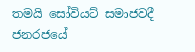තමයි සෝවියට් සමාජවදී ජනරජයේ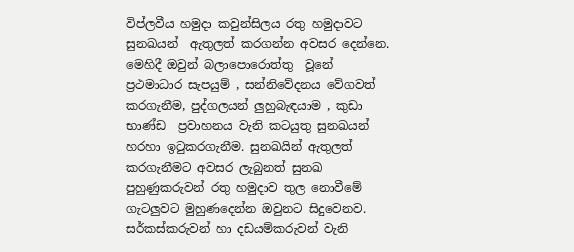විප්ලවීය හමුදා කවුන්සිලය රතු හමුදාවට සුනඛයන්  ඇතුලත් කරගන්න අවසර දෙන්නෙ. මෙහිදී ඔවුන් බලාපොරොත්තු  වූනේ
ප්‍රථමාධාර සැපයුම් , සන්නිවේදනය වේගවත් කරගැනීම, පුද්ගලයන් ලුහුබැඳයාම , කුඩා භාණ්ඩ  ප්‍රවාහනය වැනි කටයුතු සුනඛයන් හරහා ඉටුකරගැනීම. සුනඛයින් ඇතුලත් කරගැනීමට අවසර ලැබුනත් සුනඛ පුහුණුකරුවන් රතු හමුදාව තුල නොවීමේ ගැටලුවට මුහුණදෙන්න ඔවුනට සිදුවෙනව. සර්කස්කරුවන් හා දඩයම්කරුවන් වැනි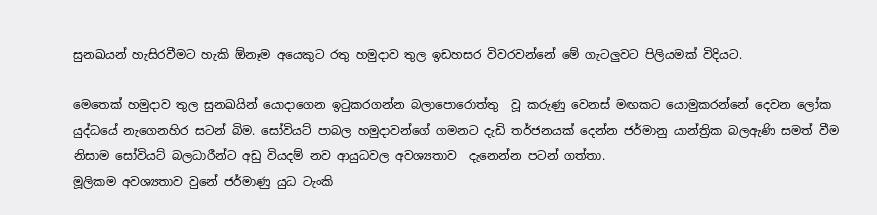සුනඛයන් හැසිරවීමට හැකි ඕනෑම අයෙකුට රතු හමුදාව තුල ඉඩහසර විවරවන්නේ මේ ගැටලුවට පිලියමක් විදියට.

මෙතෙක් හමුදාව තුල සුනඛයින් යොදාගෙන ඉටුකරගන්න බලාපොරොත්තු  වූ කරුණු වෙනස් මඟකට යොමුකරන්නේ දෙවන ලෝක යුද්ධයේ නැගෙනහිර සටන් බිම. සෝවියට් පාබල හමුදාවන්ගේ ගමනට දැඩි තර්ජනයක් දෙන්න ජර්මානු යාන්ත්‍රික බලඇණි සමත් වීම නිසාම සෝවියට් බලධාරීන්ට අඩු වියදම් නව ආයුධවල අවශ්‍යතාව  දැනෙන්න පටන් ගත්‍තා.
මූලිකම අවශ්‍යතාව වුනේ ජර්මාණු යුධ ටැංකි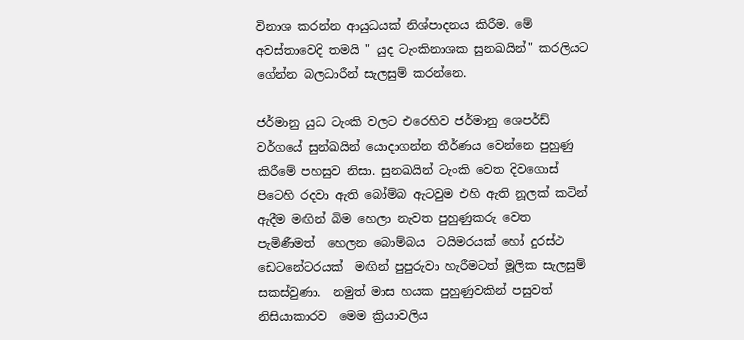විනාශ කරන්න ආයුධයක් නිශ්පාදනය කිරීම. මේ අවස්තාවෙදි තමයි " යුද ටැංකිනාශක සුනඛයින්" කරලියට ගේන්න බලධාරීන් සැලසුම් කරන්නෙ.

ජර්මානු යුධ ටැංකි වලට එරෙහිව ජර්මානු ශෙපර්ඩ් වර්ගයේ සුන්ඛයින් යොදාගන්න තීර්ණය වෙන්නෙ පුහුණු කිරීමේ පහසුව නිසා. සුනඛයින් ටැංකි වෙත දිවගොස්  පිටෙහි රදවා ඇති බෝම්බ ඇටවුම එහි ඇති නූලක් කටින් ඇදීම මඟින් බිම හෙලා නැවත පුහුණුකරු වෙත පැමිණීමත්  හෙලන බොම්බය  ටයිමරයක් හෝ දුරස්ථ  ඩෙටනේටරයක්  මඟින් පුපුරුවා හැරීමටත් මූලික සැලසුම්  සකස්වුණා.  නමුත් මාස හයක පුහුණුවකින් පසුවත් නිසියාකාරව  මෙම ක්‍රියාවලිය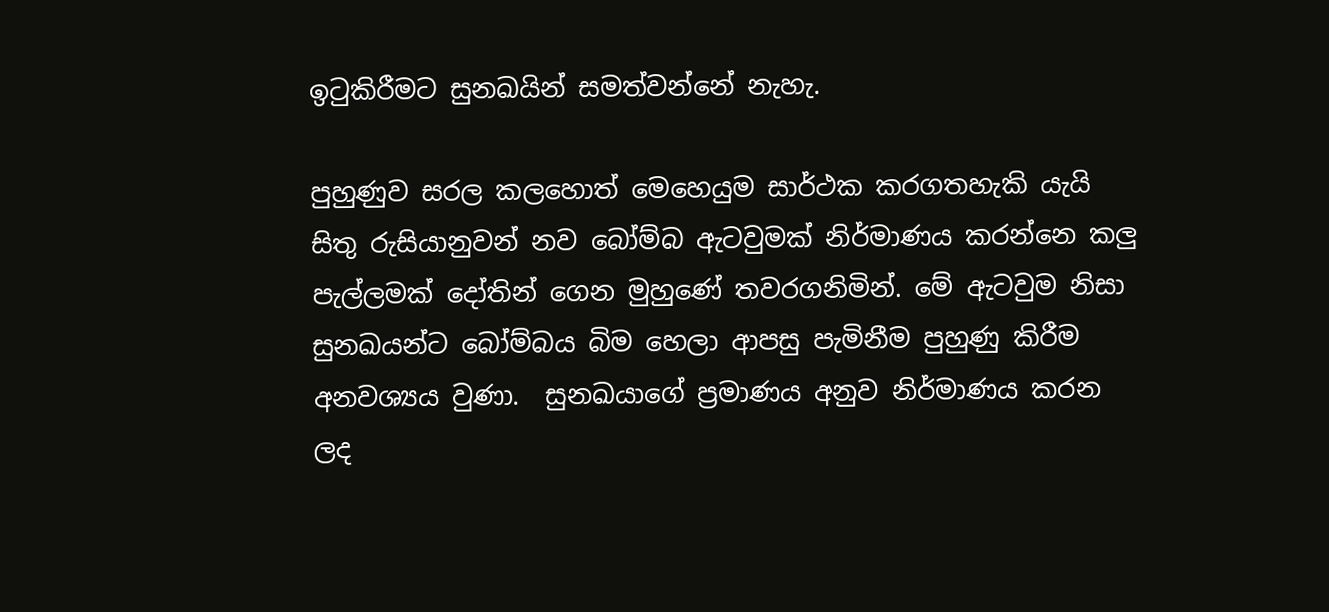ඉටුකිරීමට සුනඛයින් සමත්වන්නේ නැහැ.

පුහුණුව සරල කලහොත් මෙහෙයුම සාර්ථක කරගතහැකි යැයි සිතු රුසියානුවන් නව බෝම්බ ඇටවුමක් නිර්මාණය කරන්නෙ කලු පැල්ලමක් දෝතින් ගෙන මුහුණේ තවරගනිමින්. මේ ඇටවුම නිසා සුනඛයන්ට බෝම්බය බිම හෙලා ආපසු පැමිනීම පුහුණු කිරීම අනවශ්‍යය වුණා.  සුනඛයාගේ ප්‍රමාණය අනුව නිර්මාණය කරන ලද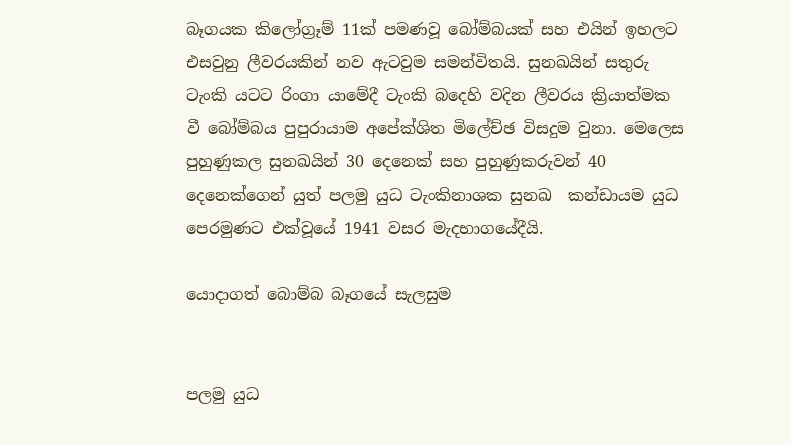බෑගයක කිලෝග්‍රෑම් 11ක් පමණවූ බෝම්බයක් සහ එයින් ඉහලට එසවුනු ලීවරයකින් නව ඇටවුම සමන්විතයි. සුනඛයින් සතුරු ටැංකි යටට රිංගා යාමේදී ටැංකි බදෙහි වදින ලීවරය ක්‍රියාත්මක වී බෝම්බය පුපුරායාම අපේක්ශිත මිලේච්ඡ විසදුම වුනා. මෙලෙස පුහුණුකල සුනඛයින් 30 දෙනෙක් සහ පුහුණුකරුවන් 40 දෙනෙක්ගෙන් යුත් පලමු යුධ ටැංකිනාශක සුනඛ  කන්ඩායම යුධ පෙරමුණට එක්වූයේ 1941 වසර මැදභාගයේදීයි.

යොදාගත් බොම්බ බෑගයේ සැලසුම


පලමු යුධ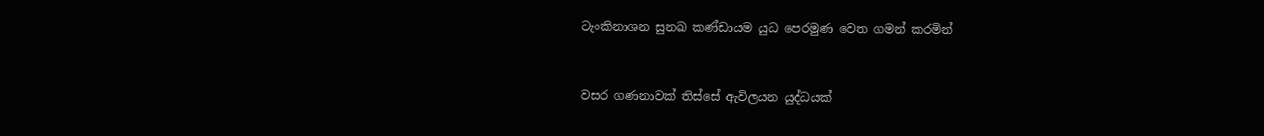ටැංකිනාශන සුනඛ කණ්ඩායම යුධ පෙරමුණ වෙත ගමන් කරමින්


වසර ගණනාවක් තිස්සේ ඇවිලයන යුද්ධයක්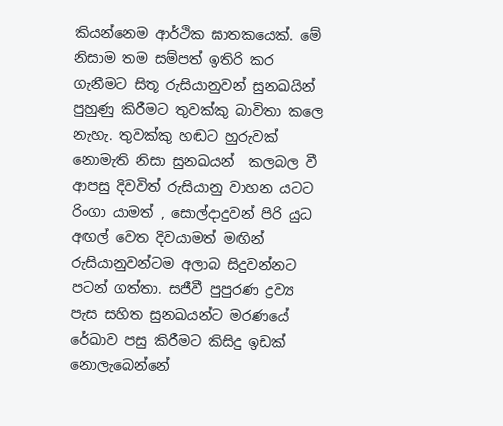කියන්නෙම ආර්ථික ඝාතකයෙක්. මේ නිසාම තම සම්පත් ඉතිරි කර ගැනීමට සිතූ රුසියානුවන් සුනඛයින් පුහුණු කිරීමට තුවක්කු බාවිතා කලෙ නැහැ. තුවක්කු හඬට හුරුවක් නොමැති නිසා සුනඛයන්  කලබල වී ආපසු දිවවිත් රුසියානු වාහන යටට රිංගා යාමත් , සොල්දාදුවන් පිරි යුධ අඟල් වෙත දිවයාමත් මඟින් රුසියානුවන්ටම අලාබ සිදුවන්නට පටන් ගත්තා. සජීවී පුපුරණ ද්‍රව්‍ය පැස සහිත සුනඛයන්ට මරණයේ රේඛාව පසු කිරීමට කිසිදු ඉඩක් නොලැබෙන්නේ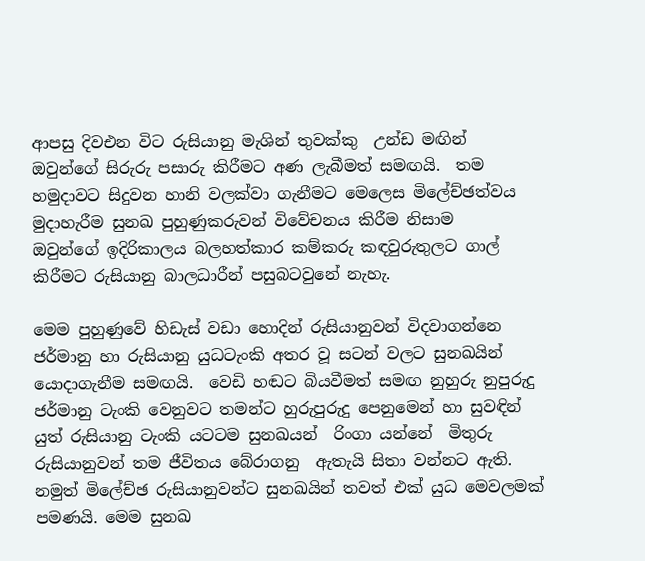ආපසු දිවඑන විට රුසියානු මැශින් තුවක්කු  උන්ඩ මඟින්  ඔවුන්ගේ සිරුරු පසාරු කිරීමට අණ ලැබීමත් සමඟයි.  තම හමුදාවට සිදුවන හානි වලක්වා ගැනීමට මෙලෙස මිලේච්ඡත්වය  මුදාහැරීම සුනඛ පුහුණුකරුවන් විවේචනය කිරීම නිසාම   ඔවුන්ගේ ඉදිරිකාලය බලහත්කාර කම්කරු කඳවුරුතුලට ගාල් කිරීමට රුසියානු බාලධාරීන් පසුබටවුනේ නැහැ.

මෙම පුහුණුවේ හිඩැස් වඩා හොදින් රුසියානුවන් විදවාගන්නෙ  ජර්මානු හා රුසියානු යුධටැංකි අතර වූ සටන් වලට සුනඛයින් යොදාගැනීම සමඟයි.  වෙඩි හඬට බියවීමත් සමඟ නුහුරු නුපුරුදු ජර්මානු ටැංකි වෙනුවට තමන්ට හුරුපුරුදු පෙනුමෙන් හා සුවඳින් යුත් රුසියානු ටැංකි යටටම සුනඛයන්  රිංගා යන්නේ  මිතුරු රුසියානුවන් තම ජීවිතය බේරාගනු  ඇතැයි සිතා වන්නට ඇති. නමුත් මිලේච්ඡ රුසියානුවන්ට සුනඛයින් තවත් එක් යුධ මෙවලමක් පමණයි. මෙම සුනඛ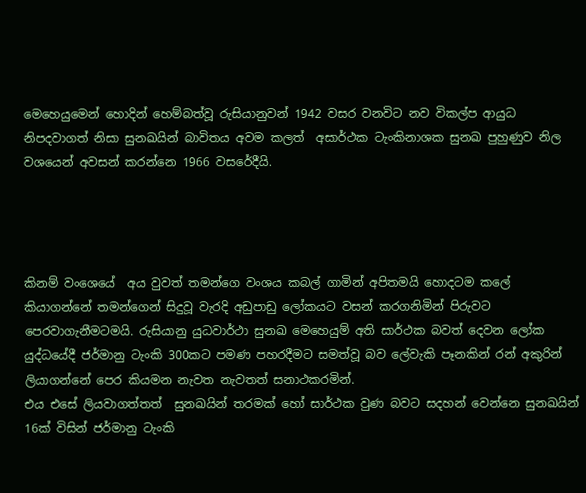මෙහෙයුමෙන් හොදින් හෙම්බත්වූ රුසියානුවන් 1942 වසර වනවිට නව විකල්ප ආයුධ නිපදවාගත් නිසා සුනඛයින් බාවිතය අවම කලත්  අසාර්ථක ටැංකිනාශක සුනඛ පුහුණුව නිල වශයෙන් අවසන් කරන්නෙ 1966 වසරේදීයි.




කිනම් වංශෙයේ  අය වුවත් තමන්ගෙ වංශය කබල් ගාමින් අපිතමයි හොදටම කලේ කියාගන්නේ තමන්ගෙන් සිදුවූ වැරදි අඩුපාඩු ලෝකයට වසන් කරගනිමින් පිරුවට පෙරවාගැනීමටමයි. රුසියානු යුධවාර්ථා සුනඛ මෙහෙයුම් අති සාර්ථක බවත් දෙවන ලෝක යුද්ධයේදී ජර්මානු ටැංකි 300කට පමණ පහරදීමට සමත්වූ බව ලේවැකි පෑනකින් රන් අකුරින් ලියාගන්නේ පෙර කියමන නැවත නැවතත් සනාථකරමින්.
එය එසේ ලියවාගත්තත්  සුනඛයින් තරමක් හෝ සාර්ථක වුණ බවට සදහන් වෙන්නෙ සුනඛයින් 16ක් විසින් ජර්මානු ටැංකි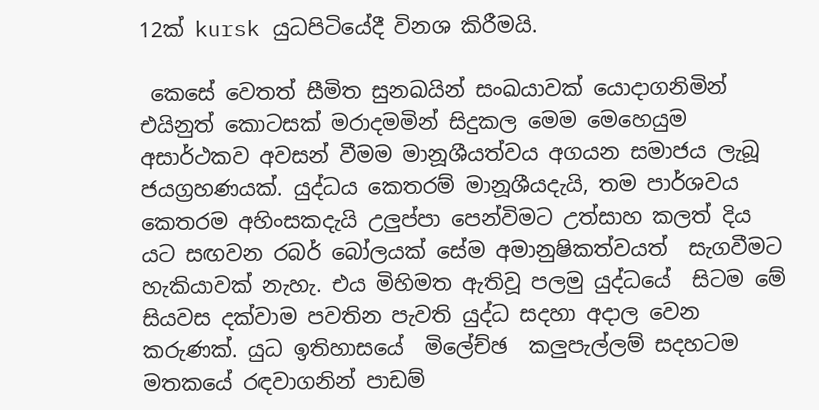12ක් kursk යුධපිටියේදී විනශ කිරීමයි.

 කෙසේ වෙතත් සීමිත සුනඛයින් සංඛයාවක් යොදාගනිමින් එයිනුත් කොටසක් මරාදමමින් සිදුකල මෙම මෙහෙයුම අසාර්ථකව අවසන් වීමම මානූශීයත්වය අගයන සමාජය ලැබූ ජයග්‍රහණයක්. යුද්ධය කෙතරම් මානූශීයදැයි, තම පාර්ශවය කෙතරම අහිංසකදැයි උලුප්පා පෙන්විමට උත්සාහ කලත් දිය යට සඟවන රබර් බෝලයක් සේම අමානුෂිකත්වයත්  සැගවීමට හැකියාවක් නැහැ. එය මිහිමත ඇතිවූ පලමු යුද්ධයේ  සිටම මේ සියවස දක්වාම පවතින පැවති යුද්ධ සදහා අදාල වෙන කරුණක්. යුධ ඉතිහාසයේ  මිලේච්ඡ  කලුපැල්ලම් සදහටම මතකයේ රඳවාගනින් පාඩම්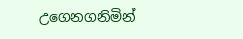උගෙනගනිමින්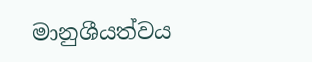මානුශීයත්වය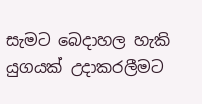සැමට බෙදාහල හැකි යුගයක් උදාකරලීමට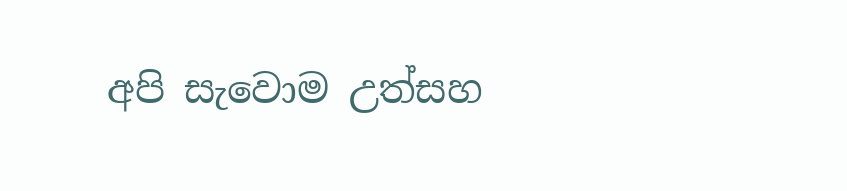අපි සැවොම උත්සහ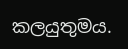කලයුතුමය.